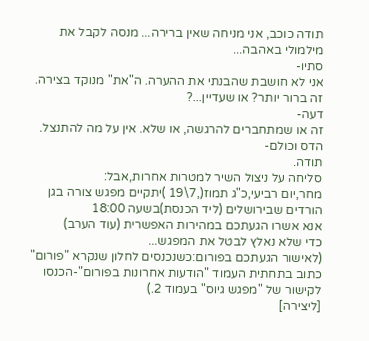תודה כוכב, אני מניחה שאין ברירה... מנסה לקבל את מילמולי באהבה...
סתיו-
אני לא חושבת שהבנתי את ההערה. ה"את" מנוקד בצירה. זה ברור יותר? או שעדיין...?
דעה-
זה או שמתחברים להרגשה, או שלא. אין על מה להתנצל.
הדס וכולם-
תודה.
סליחה על ניצול השיר למטרות אחרות,אבל:
מחר,יום רביעי,כ"ג תמוז(,7\19 )יתקיים מפגש צורה בגן הורדים שבירושלים (ליד הכנסת)בשעה 18:00
אנא אשרו הגעתכם במהירות האפשרית (עוד הערב)
כדי שלא נאלץ לבטל את המפגש...
(לאישור הגעתכם בפורום:כשנכנסים לחלון שנקרא "פורום" כתוב בתחתית העמוד "הודעות אחרונות בפורום"-הכנסו לקישור של "מפגש גיוס" בעמוד 2.)
[ליצירה]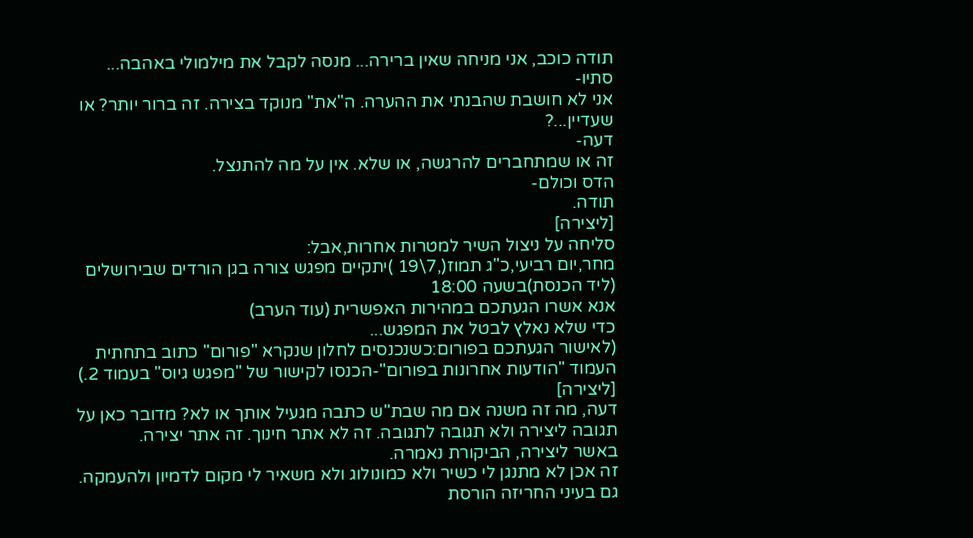תודה כוכב, אני מניחה שאין ברירה... מנסה לקבל את מילמולי באהבה...
סתיו-
אני לא חושבת שהבנתי את ההערה. ה"את" מנוקד בצירה. זה ברור יותר? או שעדיין...?
דעה-
זה או שמתחברים להרגשה, או שלא. אין על מה להתנצל.
הדס וכולם-
תודה.
[ליצירה]
סליחה על ניצול השיר למטרות אחרות,אבל:
מחר,יום רביעי,כ"ג תמוז(,7\19 )יתקיים מפגש צורה בגן הורדים שבירושלים (ליד הכנסת)בשעה 18:00
אנא אשרו הגעתכם במהירות האפשרית (עוד הערב)
כדי שלא נאלץ לבטל את המפגש...
(לאישור הגעתכם בפורום:כשנכנסים לחלון שנקרא "פורום" כתוב בתחתית העמוד "הודעות אחרונות בפורום"-הכנסו לקישור של "מפגש גיוס" בעמוד 2.)
[ליצירה]
דעה, מה זה משנה אם מה שבת"ש כתבה מגעיל אותך או לא? מדובר כאן על תגובה ליצירה ולא תגובה לתגובה. זה לא אתר חינוך. זה אתר יצירה.
באשר ליצירה, הביקורת נאמרה.
זה אכן לא מתנגן לי כשיר ולא כמונולוג ולא משאיר לי מקום לדמיון ולהעמקה. גם בעיני החריזה הורסת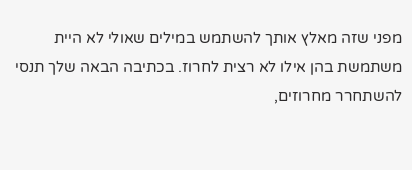מפני שזה מאלץ אותך להשתמש במילים שאולי לא היית משתמשת בהן אילו לא רצית לחרוז. בכתיבה הבאה שלך תנסי להשתחרר מחרוזים,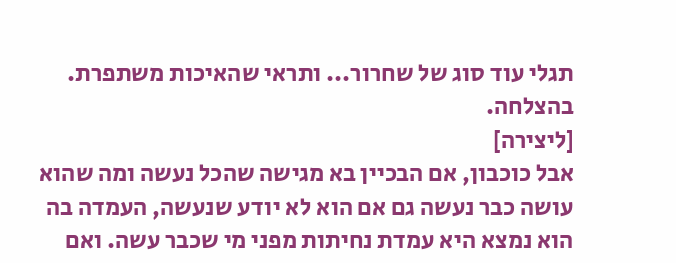תגלי עוד סוג של שחרור... ותראי שהאיכות משתפרת.
בהצלחה.
[ליצירה]
אבל כוכבון, אם הבכיין בא מגישה שהכל נעשה ומה שהוא עושה כבר נעשה גם אם הוא לא יודע שנעשה, העמדה בה הוא נמצא היא עמדת נחיתות מפני מי שכבר עשה. ואם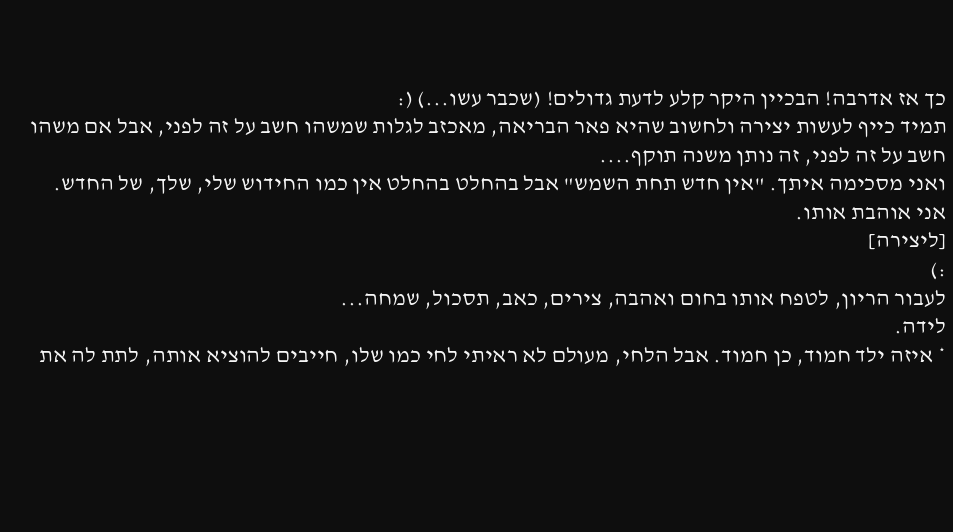כך אז אדרבה! הבכיין היקר קלע לדעת גדולים! (שכבר עשו...) (:
תמיד כייף לעשות יצירה ולחשוב שהיא פאר הבריאה, מאכזב לגלות שמשהו חשב על זה לפני, אבל אם משהו חשב על זה לפני, זה נותן משנה תוקף....
ואני מסכימה איתך. "אין חדש תחת השמש" אבל בהחלט בהחלט אין כמו החידוש שלי, שלך, של החדש.
אני אוהבת אותו.
[ליצירה]
:)
לעבור הריון, לטפח אותו בחום ואהבה, צירים, כאב, תסכול, שמחה...
לידה.
* איזה ילד חמוד, כן חמוד. אבל הלחי, מעולם לא ראיתי לחי כמו שלו, חייבים להוציא אותה, לתת לה את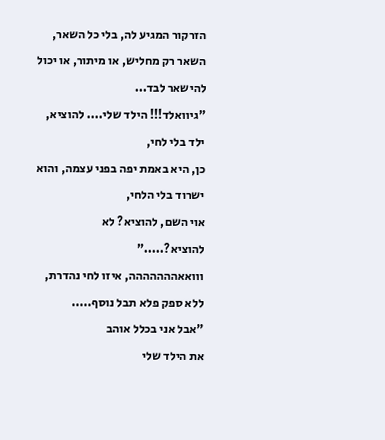הזרקור המגיע לה, בלי כל השאר,
השאר רק מחליש, או מיתור, או יכול להישאר לבד...
"גיוואלד!!! הילד שלי.... להוציא, ילד בלי לחי,
כן, היא באמת יפה בפני עצמה, והוא ישרוד בלי הלחי,
אוי השם, להוציא? לא להוציא?....."
ווואאההההההה, איזו לחי נהדרת, ללא ספק פלא תבל נוסף.....
"אבל אני בכלל אוהב
את הילד שלי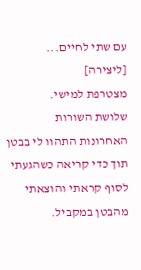עם שתי לחיים...
[ליצירה]
מצטרפת למישי.
שלושת השורות האחרונות התהוו לי בבטן תוך כדי קריאה כשהגעתי לסוף קראתי והוצאתי מהבטן במקביל.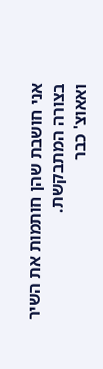אני חושבת שהן חותמות את השיר בצורה המתבקשת.
ואאוצ' כבר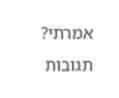אמרתי?
תגובות